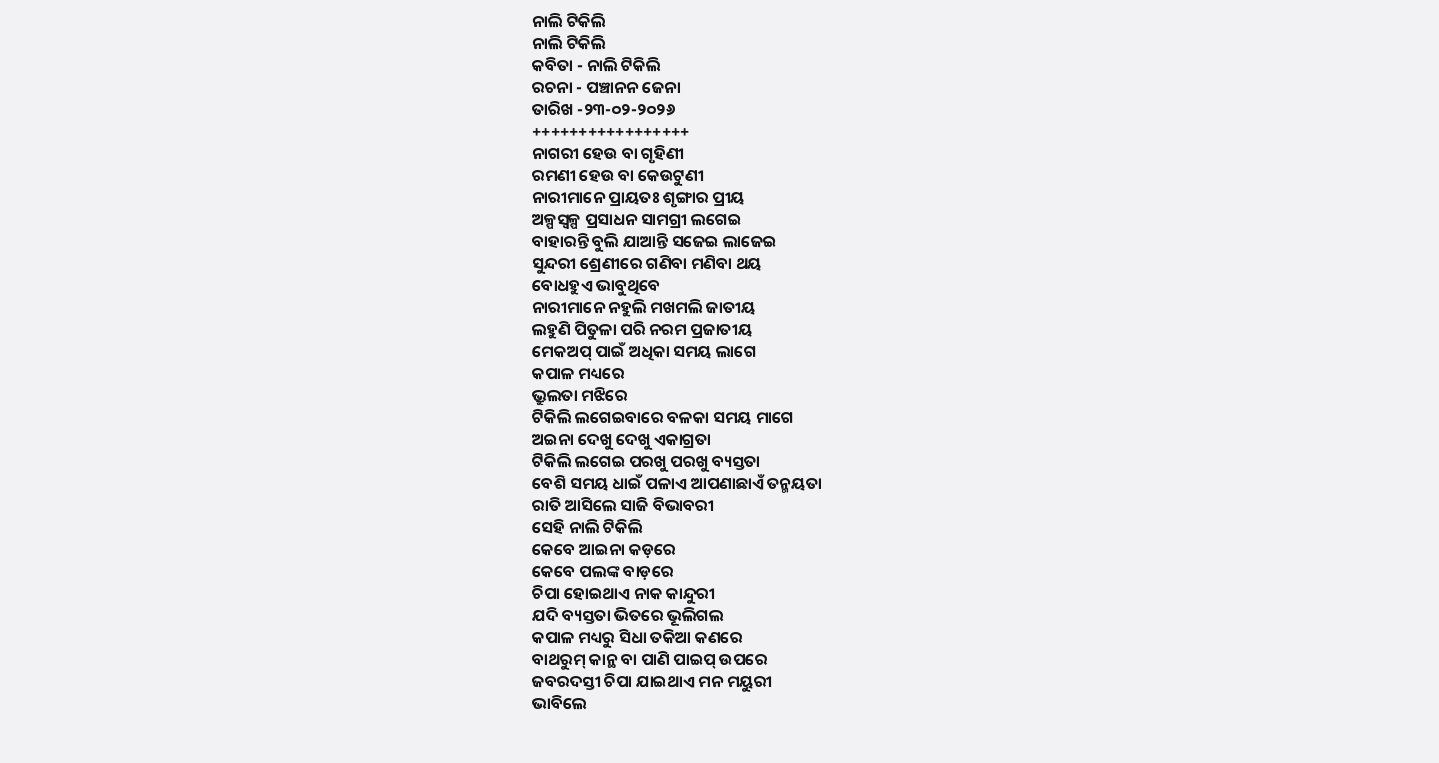ନାଲି ଟିକିଲି
ନାଲି ଟିକିଲି
କବିତା - ନାଲି ଟିକିଲି
ରଚନା - ପଞ୍ଚାନନ ଜେନା
ତାରିଖ -୨୩-୦୨-୨୦୨୬
+++++++++++++++++
ନାଗରୀ ହେଉ ବା ଗୃହିଣୀ
ରମଣୀ ହେଉ ବା କେଉଟୁଣୀ
ନାରୀମାନେ ପ୍ରାୟତଃ ଶୃଙ୍ଗାର ପ୍ରୀୟ
ଅଳ୍ପସ୍ଵଳ୍ପ ପ୍ରସାଧନ ସାମଗ୍ରୀ ଲଗେଇ
ବାହାରନ୍ତି ବୁଲି ଯାଆନ୍ତି ସଜେଇ ଲାଜେଇ
ସୁନ୍ଦରୀ ଶ୍ରେଣୀରେ ଗଣିବା ମଣିବା ଥୟ
ବୋଧହୁଏ ଭାବୁଥିବେ
ନାରୀମାନେ ନହୁଲି ମଖମଲି ଜାତୀୟ
ଲହୁଣି ପିତୁଳା ପରି ନରମ ପ୍ରଜାତୀୟ
ମେକଅପ୍ ପାଇଁ ଅଧିକା ସମୟ ଲାଗେ
କପାଳ ମଧ୍ୟରେ
ଭ୍ରୁଲତା ମଝିରେ
ଟିକିଲି ଲଗେଇବାରେ ବଳକା ସମୟ ମାଗେ
ଅଇନା ଦେଖୁ ଦେଖୁ ଏକାଗ୍ରତା
ଟିକିଲି ଲଗେଇ ପରଖୁ ପରଖୁ ବ୍ୟସ୍ତତା
ବେଶି ସମୟ ଧାଇଁ ପଳାଏ ଆପଣାଛାଏଁ ତନ୍ମୟତା
ରାତି ଆସିଲେ ସାଜି ବିଭାବରୀ
ସେହି ନାଲି ଟିକିଲି
କେବେ ଆଇନା କଡ଼ରେ
କେବେ ପଲଙ୍କ ବାଡ଼ରେ
ଚିପା ହୋଇଥାଏ ନାକ କାନ୍ଦୁରୀ
ଯଦି ବ୍ୟସ୍ତତା ଭିତରେ ଭୂଲିଗଲ
କପାଳ ମଧ୍ୟରୁ ସିଧା ତକିଆ କଣରେ
ବାଥରୁମ୍ କାନ୍ଥ ବା ପାଣି ପାଇପ୍ ଉପରେ
ଜବରଦସ୍ତୀ ଚିପା ଯାଇଥାଏ ମନ ମୟୁରୀ
ଭାବିଲେ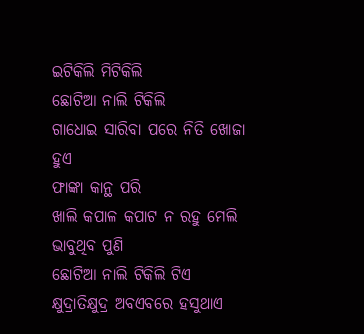ଇଟିକିଲି ମିଟିକିଲି
ଛୋଟିଆ ନାଲି ଟିକିଲି
ଗାଧୋଇ ସାରିବା ପରେ ନିତି ଖୋଜା ହୁଏ
ଫାଙ୍କା କାନ୍ଥ ପରି
ଖାଲି କପାଳ କପାଟ ନ ରହୁ ମେଲି
ଭାବୁଥିବ ପୁଣି
ଛୋଟିଆ ନାଲି ଟିକିଲି ଟିଏ
କ୍ଷୁଦ୍ରାତିକ୍ଷୁଦ୍ର ଅବଏବରେ ହସୁଥାଏ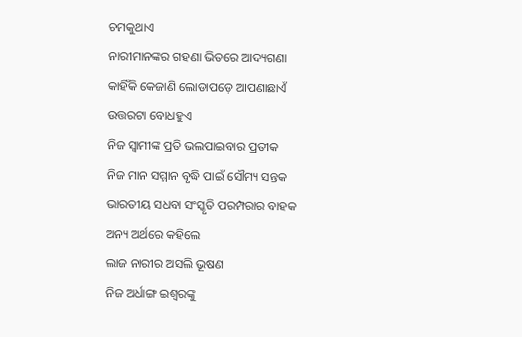ଚମକୁଥାଏ
ନାରୀମାନଙ୍କର ଗହଣା ଭିତରେ ଆଦ୍ୟଗଣା
କାହିଁକି କେଜାଣି ଲୋଡାପଡ଼େ ଆପଣାଛାଏଁ
ଉତ୍ତରଟା ବୋଧହୁଏ
ନିଜ ସ୍ୱାମୀଙ୍କ ପ୍ରତି ଭଲପାଇବାର ପ୍ରତୀକ
ନିଜ ମାନ ସମ୍ମାନ ବୃଦ୍ଧି ପାଇଁ ସୌମ୍ୟ ସନ୍ତକ
ଭାରତୀୟ ସଧବା ସଂସ୍କୃତି ପରମ୍ପରାର ବାହକ
ଅନ୍ୟ ଅର୍ଥରେ କହିଲେ
ଲାଜ ନାରୀର ଅସଲି ଭୂଷଣ
ନିଜ ଅର୍ଧାଙ୍ଗ ଇଶ୍ଵରଙ୍କୁ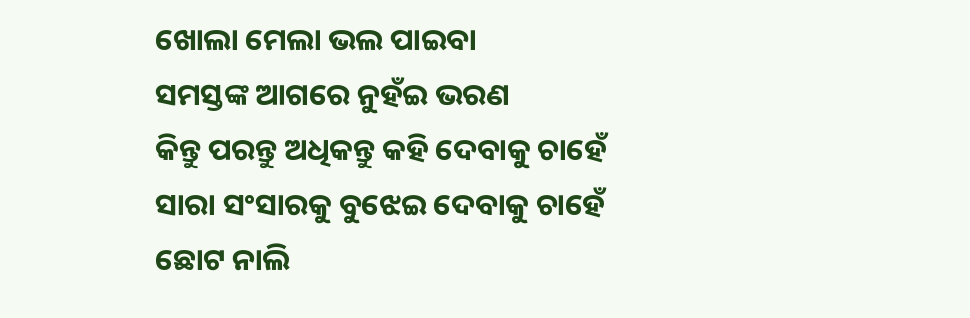ଖୋଲା ମେଲା ଭଲ ପାଇବା
ସମସ୍ତଙ୍କ ଆଗରେ ନୁହଁଇ ଭରଣ
କିନ୍ତୁ ପରନ୍ତୁ ଅଧିକନ୍ତୁ କହି ଦେବାକୁ ଚାହେଁ
ସାରା ସଂସାରକୁ ବୁଝେଇ ଦେବାକୁ ଚାହେଁ
ଛୋଟ ନାଲି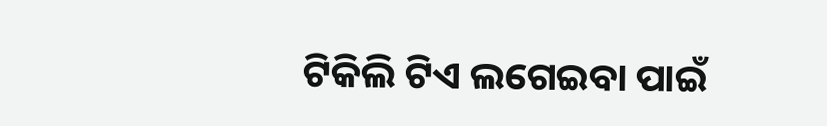ଟିକିଲି ଟିଏ ଲଗେଇବା ପାଇଁ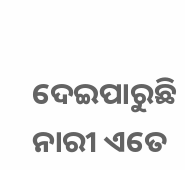ଦେଇପାରୁଛି ନାରୀ ଏତେ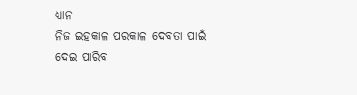ଧ୍ୟାନ
ନିଜ ଇହକାଳ ପରକାଳ ଦେବତା ପାଇଁ
ଦେଇ ପାରିବ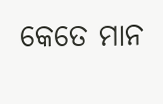କେତେ ମାନ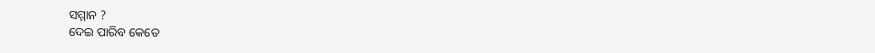ସମ୍ମାନ ?
ଦେଇ ପାରିବ କେତେ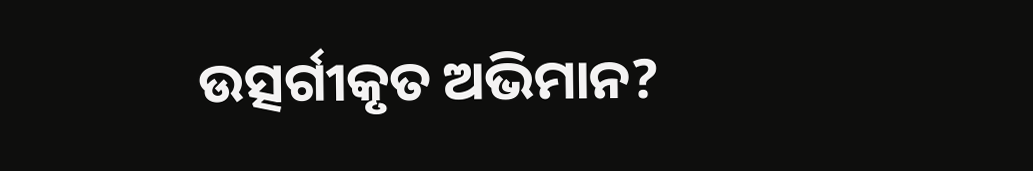ଉତ୍ସର୍ଗୀକୃତ ଅଭିମାନ?